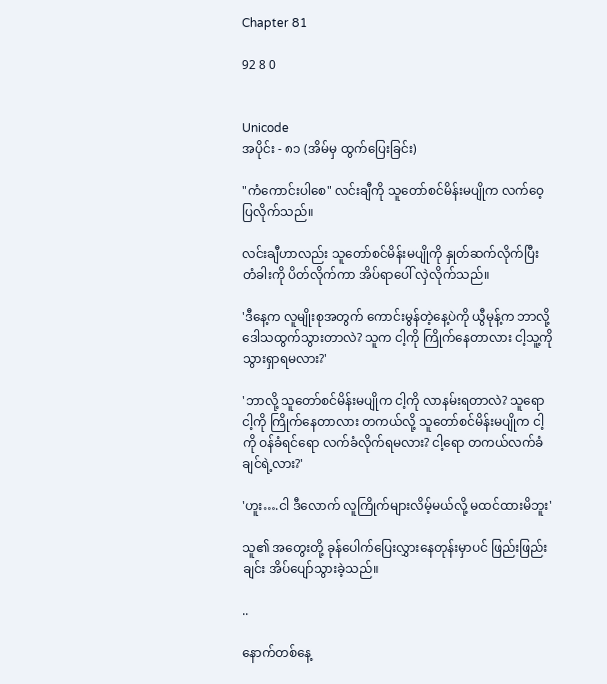Chapter 81

92 8 0


Unicode
အပိုင်း - ၈၁ (အိမ်မှ ထွက်ပြေးခြင်း)

"ကံကောင်းပါစေ" လင်းချီကို သူတော်စင်မိန်းမပျိုက လက်ဝေ့ပြလိုက်သည်။

လင်းချီဟာလည်း သူတော်စင်မိန်းမပျိုကို နှုတ်ဆက်လိုက်ပြီး တံခါးကို ပိတ်လိုက်ကာ အိပ်ရာပေါ် လှဲလိုက်သည်။

'ဒီနေ့က လူမျိုးစုအတွက် ကောင်းမွန်တဲ့နေ့ပဲကို ယွီမုန့်က ဘာလို့ ဒေါသထွက်သွားတာလဲ? သူက ငါ့ကို ကြိုက်နေတာလား ငါ့သူ့ကို သွားရှာရမလား?'

'ဘာလို့ သူတော်စင်မိန်းမပျိုက ငါ့ကို လာနမ်းရတာလဲ? သူရော ငါ့ကို ကြိုက်နေတာလား တကယ်လို့ သူတော်စင်မိန်းမပျိုက ငါ့ကို ဝန်ခံရင်ရော လက်ခံလိုက်ရမလား? ငါ့ရော တကယ်လက်ခံချင်ရဲ့လား?'

'ဟူး….ငါ ဒီလောက် လူကြိုက်များလိမ့်မယ်လို့ မထင်ထားမိဘူး'

သူ၏ အတွေးတို့ ခုန်ပေါက်ပြေးလွှားနေတုန်းမှာပင် ဖြည်းဖြည်းချင်း အိပ်ပျော်သွားခဲ့သည်။

..

နောက်တစ်နေ့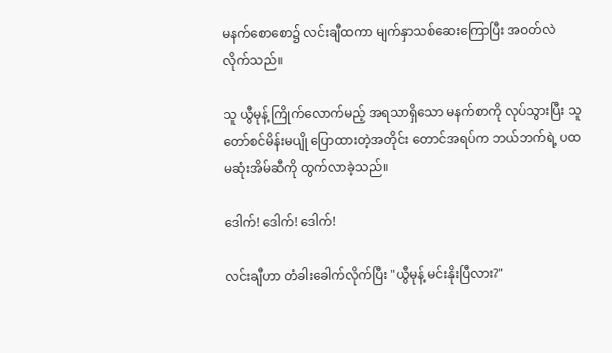မနက်စောစော၌ လင်းချီထကာ မျက်နှာသစ်ဆေးကြောပြီး အဝတ်လဲလိုက်သည်။

သူ ယွီမုန့် ကြိုက်လောက်မည့် အရသာရှိသော မနက်စာကို လုပ်သွားပြီး သူတော်စင်မိန်းမပျို ပြောထားတဲ့အတိုင်း တောင်အရပ်က ဘယ်ဘက်ရဲ့ ပထမဆုံးအိမ်ဆီကို ထွက်လာခဲ့သည်။

ဒေါက်! ဒေါက်! ဒေါက်!

လင်းချီဟာ တံခါးခေါက်လိုက်ပြီး "ယွီမုန့် မင်းနိုးပြီလား?"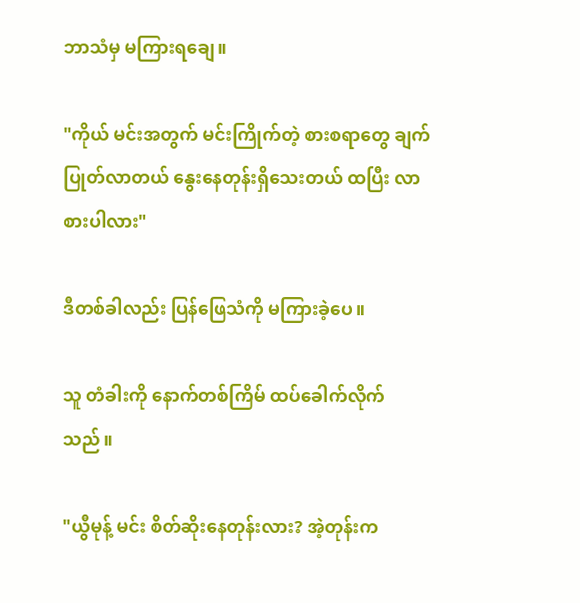ဘာသံမှ မကြားရချေ။

"ကိုယ် မင်းအတွက် မင်းကြိုက်တဲ့ စားစရာတွေ ချက်ပြုတ်လာတယ် နွေးနေတုန်းရှိသေးတယ် ထပြီး လာစားပါလား"

ဒီတစ်ခါလည်း ပြန်ဖြေသံကို မကြားခဲ့ပေ။

သူ တံခါးကို နောက်တစ်ကြိမ် ထပ်ခေါက်လိုက်သည်။

"ယွီမုန့် မင်း စိတ်ဆိုးနေတုန်းလား? အဲ့တုန်းက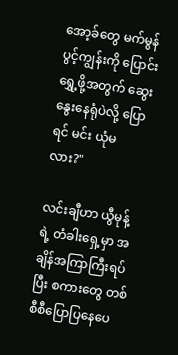အော့ခ်တွေ မက်မွန်ပွင့်ကျွန်းကို ပြောင်းရွှေ့ဖို့အတွက် ဆွေးနွေးနေရုံပဲလို့ ပြောရင် မင်း ယုံမလား?"

လင်းချီဟာ ယွီမုန့်ရဲ့ တံခါးရှေ့မှာ အချိန်အကြာကြီးရပ်ပြီး စကားတွေ တစ်စီစီပြောပြနေပေ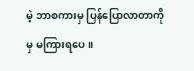မဲ့ ဘာစကားမှ ပြန်ပြောလာတာကိုမှ မကြားရပေ။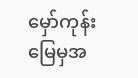မှော်ကုန်းမြေမှအ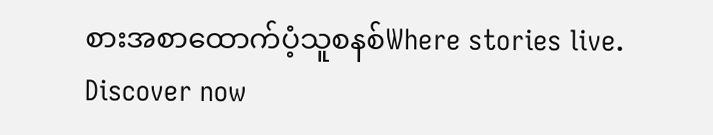စားအစာထောက်ပံ့သူစနစ်Where stories live. Discover now